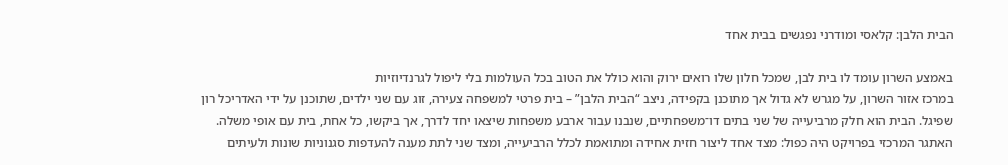הבית הלבן: קלאסי ומודרני נפגשים בבית אחד

באמצע השרון עומד לו בית לבן, שמכל חלון שלו רואים ירוק והוא כולל את הטוב בכל העולמות בלי ליפול לגרנדיוזיות
במרכז אזור השרון, על מגרש לא גדול אך מתוכנן בקפידה, ניצב “הבית הלבן” – בית פרטי למשפחה צעירה, זוג עם שני ילדים, שתוכנן על ידי האדריכל רון שפיגל. הבית הוא חלק מרביעייה של שני בתים דו־משפחתיים, שנבנו עבור ארבע משפחות שיצאו יחד לדרך, אך ביקשו, כל אחת, בית עם אופי משלה.
האתגר המרכזי בפרויקט היה כפול: מצד אחד ליצור חזית אחידה ומתואמת לכלל הרביעייה, ומצד שני לתת מענה להעדפות סגנוניות שונות ולעיתים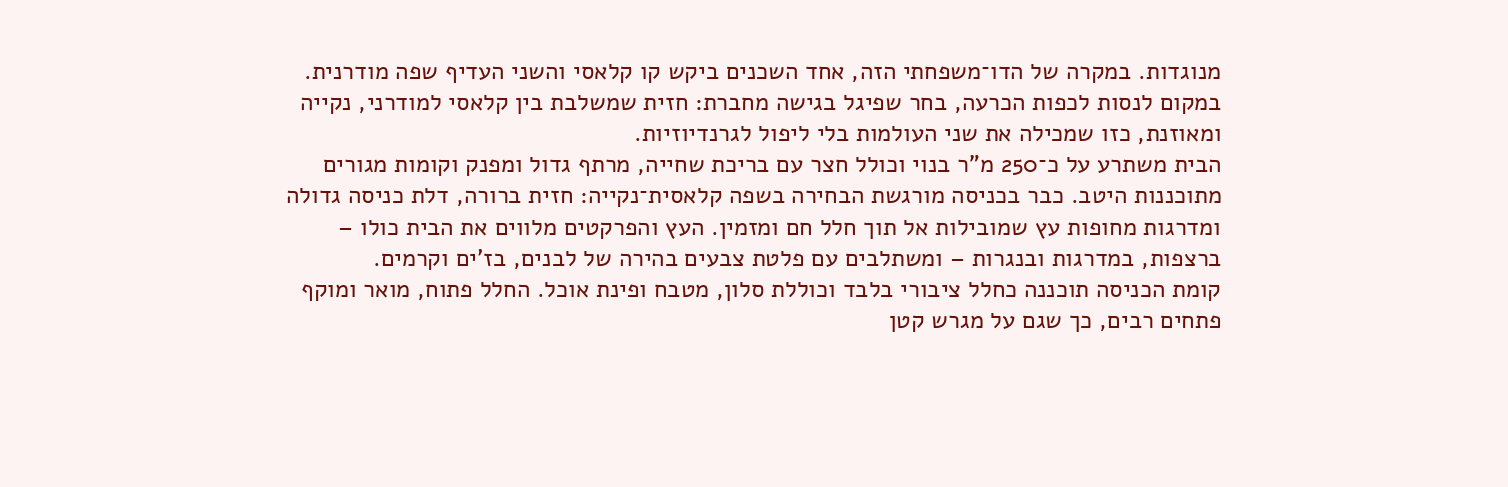מנוגדות. במקרה של הדו־משפחתי הזה, אחד השכנים ביקש קו קלאסי והשני העדיף שפה מודרנית. במקום לנסות לכפות הכרעה, בחר שפיגל בגישה מחברת: חזית שמשלבת בין קלאסי למודרני, נקייה ומאוזנת, כזו שמכילה את שני העולמות בלי ליפול לגרנדיוזיות.
הבית משתרע על כ־250 מ"ר בנוי וכולל חצר עם בריכת שחייה, מרתף גדול ומפנק וקומות מגורים מתוכננות היטב. כבר בכניסה מורגשת הבחירה בשפה קלאסית־נקייה: חזית ברורה, דלת כניסה גדולה ומדרגות מחופות עץ שמובילות אל תוך חלל חם ומזמין. העץ והפרקטים מלווים את הבית כולו – ברצפות, במדרגות ובנגרות – ומשתלבים עם פלטת צבעים בהירה של לבנים, בז’ים וקרמים.
קומת הכניסה תוכננה כחלל ציבורי בלבד וכוללת סלון, מטבח ופינת אוכל. החלל פתוח, מואר ומוקף פתחים רבים, כך שגם על מגרש קטן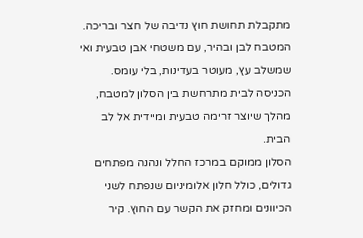מתקבלת תחושת חוץ נדיבה של חצר ובריכה. המטבח לבן ובהיר, עם משטחי אבן טבעית ואי שמשלב עץ, מעוטר בעדינות, בלי עומס. הכניסה לבית מתרחשת בין הסלון למטבח, מהלך שיוצר זרימה טבעית ומיידית אל לב הבית.
הסלון ממוקם במרכז החלל ונהנה מפתחים גדולים, כולל חלון אלומיניום שנפתח לשני הכיוונים ומחזק את הקשר עם החוץ. קיר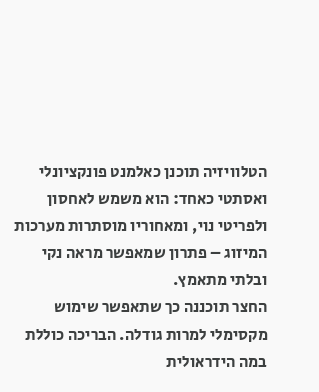הטלוויזיה תוכנן כאלמנט פונקציונלי ואסתטי כאחד: הוא משמש לאחסון ולפריטי נוי, ומאחוריו מוסתרות מערכות המיזוג – פתרון שמאפשר מראה נקי ובלתי מתאמץ.
החצר תוכננה כך שתאפשר שימוש מקסימלי למרות גודלה. הבריכה כוללת במה הידראולית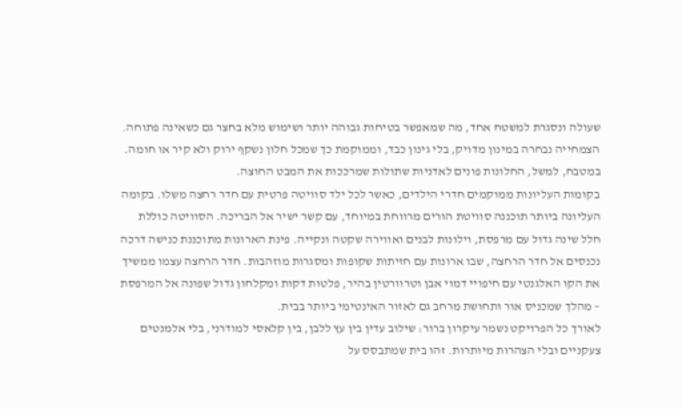שעולה ונסגרת למשטח אחד, מה שמאפשר בטיחות גבוהה יותר ושימוש מלא בחצר גם כשאינה פתוחה. הצמחייה נבחרה במינון מדויק, בלי גינון כבד, וממוקמת כך שמכל חלון נשקף ירוק ולא קיר או חומה. במטבח, למשל, החלונות פונים לאדניות שתולות שמרככות את המבט החוצה.
בקומות העליונות ממוקמים חדרי הילדים, כאשר לכל ילד סוויטה פרטית עם חדר רחצה משלו. בקומה העליונה ביותר תוכננה סוויטת הורים מרווחת במיוחד, עם קשר ישיר אל הבריכה. הסוויטה כוללת חלל שינה גדול עם מרפסת, וילונות לבנים ואווירה שקטה ונקייה. פינת הארונות מתוכננת כנישה דרכה נכנסים אל חדר הרחצה, שבו ארונות עם חזיתות שקופות ומסגרות מוזהבות. חדר הרחצה עצמו ממשיך את הקו האלגנטי עם חיפויי דמוי אבן וטרוורטין בהיר, פלטות דקות ומקלחון גדול שפונה אל המרפסת – מהלך שמכניס אור ותחושת מרחב גם לאזור האינטימי ביותר בבית.
לאורך כל הפרויקט נשמר עיקרון ברור: שילוב עדין בין עץ ללבן, בין קלאסי למודרני, בלי אלמנטים צעקניים ובלי הצהרות מיותרות. זהו בית שמתבסס על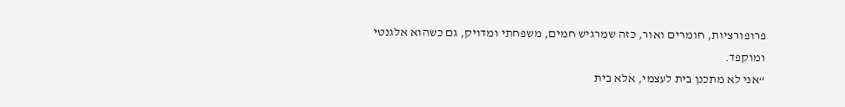פרופורציות, חומרים ואור, כזה שמרגיש חמים, משפחתי ומדויק, גם כשהוא אלגנטי ומוקפד.
“אני לא מתכנן בית לעצמי, אלא בית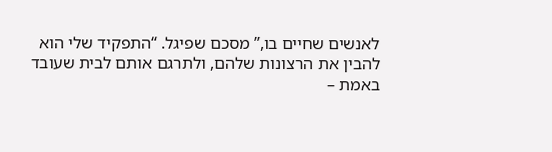לאנשים שחיים בו,” מסכם שפיגל. “התפקיד שלי הוא להבין את הרצונות שלהם, ולתרגם אותם לבית שעובד באמת –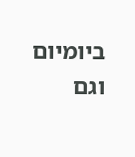ביומיום וגם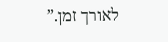לאורך זמן.”